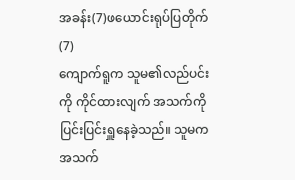အခန်း(7)ဖယောင်းရုပ်ပြတိုက် (7)
ကျောက်ရူက သူမ၏လည်ပင်းကို ကိုင်ထားလျက် အသက်ကို ပြင်းပြင်းရှူနေခဲ့သည်။ သူမက အသက်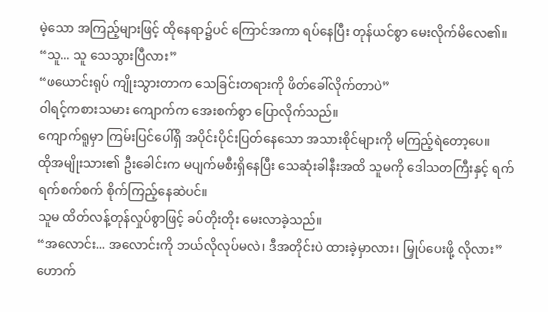မဲ့သော အကြည့်များဖြင့် ထိုနေရာ၌ပင် ကြောင်အကာ ရပ်နေပြီး တုန်ယင်စွာ မေးလိုက်မိလေ၏။
“သူ... သူ သေသွားပြီလား”
“ဖယောင်းရုပ် ကျိုးသွားတာက သေခြင်းတရားကို ဖိတ်ခေါ်လိုက်တာပဲ”
ဝါရင့်ကစားသမား ကျောက်က အေးစက်စွာ ပြောလိုက်သည်။
ကျောက်ရူမှာ ကြမ်းပြင်ပေါ်ရှိ အပိုင်းပိုင်းပြတ်နေသော အသားစိုင်များကို မကြည့်ရဲတော့ပေ။
ထိုအမျိုးသား၏ ဦးခေါင်းက မပျက်မစီးရှိနေပြီး သေဆုံးခါနီးအထိ သူမကို ဒေါသတကြီးနှင့် ရက်ရက်စက်စက် စိုက်ကြည့်နေဆဲပင်။
သူမ ထိတ်လန့်တုန်လှုပ်စွာဖြင့် ခပ်တိုးတိုး မေးလာခဲ့သည်။
“အလောင်း... အလောင်းကို ဘယ်လိုလုပ်မလဲ၊ ဒီအတိုင်းပဲ ထားခဲ့မှာလား၊ မြှုပ်ပေးဖို့ လိုလား”
ဟောက်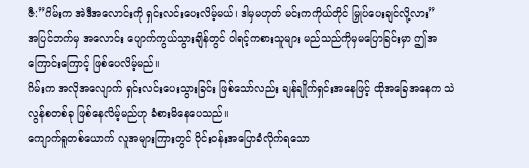ဇီ:”ဂိမ်းက အဲဒီအလောင်းကို ရှင်းလင်းပေးလိမ့်မယ်၊ ဒါမှမဟုတ် မင်းကကိုယ်တိုင် မြှုပ်ပေးချင်လို့လား”
အပြင်ဘက်မှ အလောင်း ပျောက်ကွယ်သွားချိန်တွင် ဝါရင့်ကစားသူများ မည်သည်ကိုမှမပြောခြင်းမှာ ဤအကြောင်းကြောင့် ဖြစ်ပေလိမ့်မည်။
ဂိမ်းက အလိုအလျောက် ရှင်းလင်းပေးသွားခြင်း ဖြစ်သော်လည်း ချန်ချိုက်ရှင်းအနေဖြင့် ထိုအခြေအနေက သဲလွန်စတစ်ခု ဖြစ်နေလိမ့်မည်ဟု ခံစားမိနေပေသည်။
ကျောက်ရူတစ်ယောက် လူအများကြားတွင် ဝိုင်းဝန်းအပြောခံလိုက်ရသော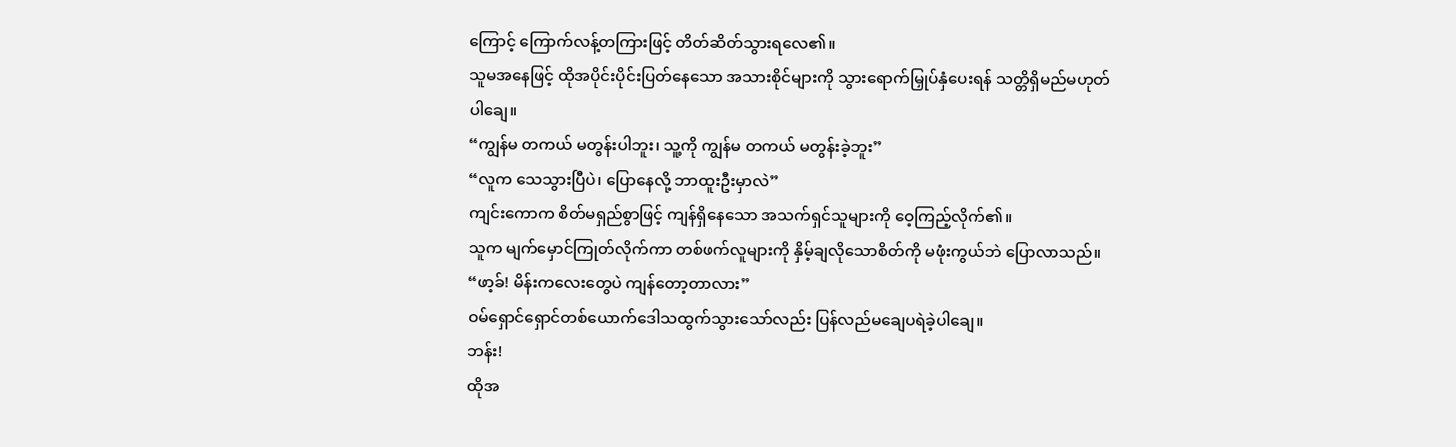ကြောင့် ကြောက်လန့်တကြားဖြင့် တိတ်ဆိတ်သွားရလေ၏။
သူမအနေဖြင့် ထိုအပိုင်းပိုင်းပြတ်နေသော အသားစိုင်များကို သွားရောက်မြှုပ်နှံပေးရန် သတ္တိရှိမည်မဟုတ်ပါချေ။
“ကျွန်မ တကယ် မတွန်းပါဘူး၊ သူ့ကို ကျွန်မ တကယ် မတွန်းခဲ့ဘူး”
“လူက သေသွားပြီပဲ၊ ပြောနေလို့ ဘာထူးဦးမှာလဲ”
ကျင်းကောက စိတ်မရှည်စွာဖြင့် ကျန်ရှိနေသော အသက်ရှင်သူများကို ဝေ့ကြည့်လိုက်၏။
သူက မျက်မှောင်ကြုတ်လိုက်ကာ တစ်ဖက်လူများကို နှိမ့်ချလိုသောစိတ်ကို မဖုံးကွယ်ဘဲ ပြောလာသည်။
“ဖာ့ခ်! မိန်းကလေးတွေပဲ ကျန်တော့တာလား”
ဝမ်ရှောင်ရှောင်တစ်ယောက်ဒေါသထွက်သွားသော်လည်း ပြန်လည်မချေပရဲခဲ့ပါချေ။
ဘန်း!
ထိုအ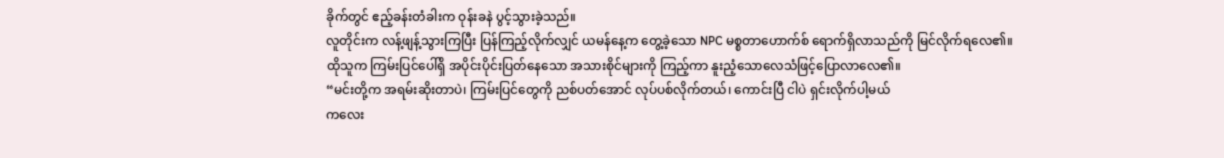ခိုက်တွင် ဧည့်ခန်းတံခါးက ဝုန်းခနဲ ပွင့်သွားခဲ့သည်။
လူတိုင်းက လန့်ဖျန့်သွားကြပြီး ပြန်ကြည့်လိုက်လျှင် ယမန်နေ့က တွေ့ခဲ့သော NPC မစ္စတာဟောက်စ် ရောက်ရှိလာသည်ကို မြင်လိုက်ရလေ၏။
ထိုသူက ကြမ်းပြင်ပေါ်ရှိ အပိုင်းပိုင်းပြတ်နေသော အသားစိုင်များကို ကြည့်ကာ နူးညံ့သောလေသံဖြင့်ပြောလာလေ၏။
“မင်းတို့က အရမ်းဆိုးတာပဲ၊ ကြမ်းပြင်တွေကို ညစ်ပတ်အောင် လုပ်ပစ်လိုက်တယ်၊ ကောင်းပြီ ငါပဲ ရှင်းလိုက်ပါ့မယ်
ကလေး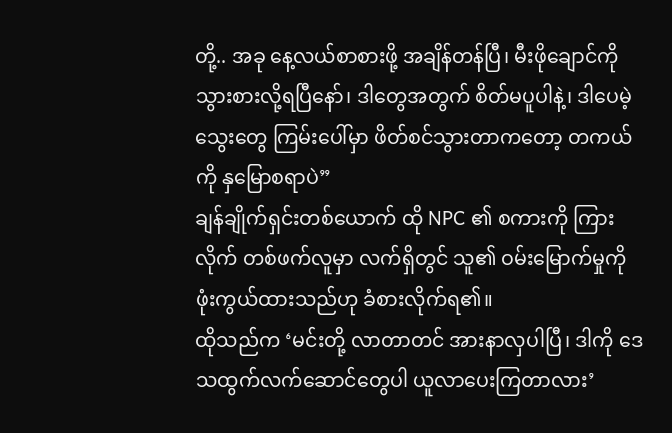တို့.. အခု နေ့လယ်စာစားဖို့ အချိန်တန်ပြီ၊ မီးဖိုချောင်ကို သွားစားလို့ရပြီနော်၊ ဒါတွေအတွက် စိတ်မပူပါနဲ့၊ ဒါပေမဲ့ သွေးတွေ ကြမ်းပေါ်မှာ ဖိတ်စင်သွားတာကတော့ တကယ်ကို နှမြောစရာပဲ”
ချန်ချိုက်ရှင်းတစ်ယောက် ထို NPC ၏ စကားကို ကြားလိုက် တစ်ဖက်လူမှာ လက်ရှိတွင် သူ၏ ဝမ်းမြောက်မှုကို ဖုံးကွယ်ထားသည်ဟု ခံစားလိုက်ရ၏။
ထိုသည်က ‘မင်းတို့ လာတာတင် အားနာလှပါပြီ၊ ဒါကို ဒေသထွက်လက်ဆောင်တွေပါ ယူလာပေးကြတာလား’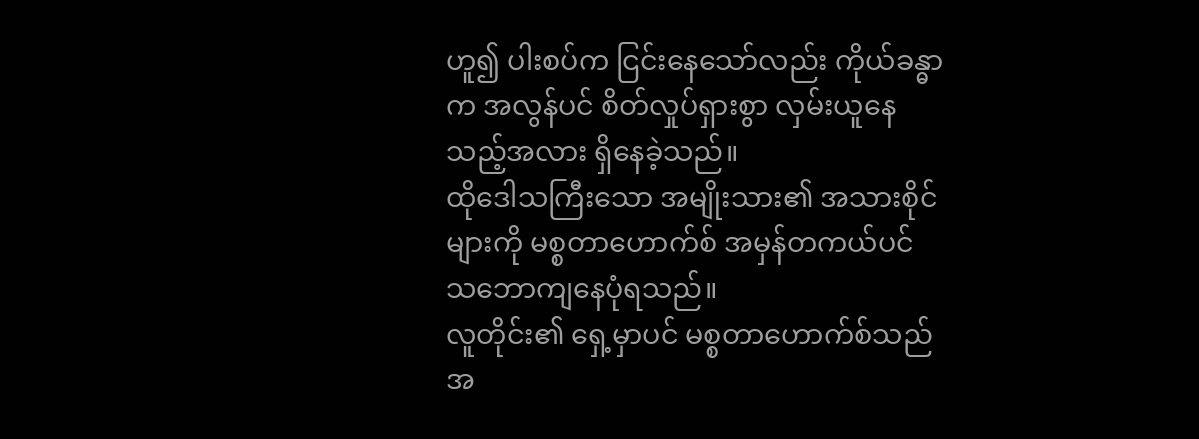ဟူ၍ ပါးစပ်က ငြင်းနေသော်လည်း ကိုယ်ခန္ဓာက အလွန်ပင် စိတ်လှုပ်ရှားစွာ လှမ်းယူနေသည့်အလား ရှိနေခဲ့သည်။
ထိုဒေါသကြီးသော အမျိုးသား၏ အသားစိုင်များကို မစ္စတာဟောက်စ် အမှန်တကယ်ပင် သဘောကျနေပုံရသည်။
လူတိုင်း၏ ရှေ့မှာပင် မစ္စတာဟောက်စ်သည် အ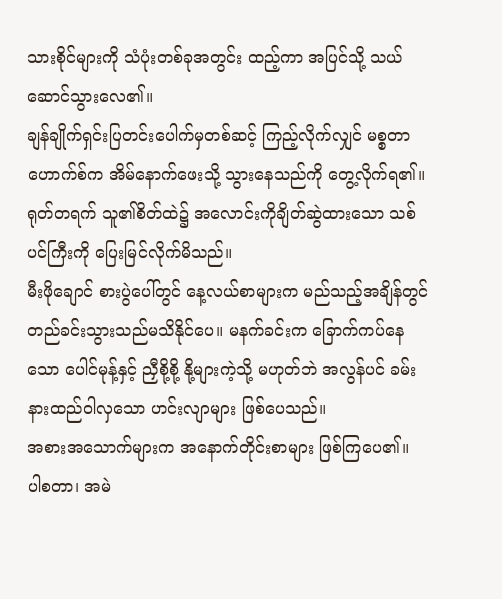သားစိုင်များကို သံပုံးတစ်ခုအတွင်း ထည့်ကာ အပြင်သို့ သယ်ဆောင်သွားလေ၏။
ချန်ချိုက်ရှင်းပြတင်းပေါက်မှတစ်ဆင့် ကြည့်လိုက်လျှင် မစ္စတာဟောက်စ်က အိမ်နောက်ဖေးသို့ သွားနေသည်ကို တွေ့လိုက်ရ၏။
ရုတ်တရက် သူ၏စိတ်ထဲ၌ အလောင်းကိုချိတ်ဆွဲထားသော သစ်ပင်ကြီးကို ပြေးမြင်လိုက်မိသည်။
မီးဖိုချောင် စားပွဲပေါ်တွင် နေ့လယ်စာများက မည်သည့်အချိန်တွင် တည်ခင်းသွားသည်မသိနိုင်ပေ။ မနက်ခင်းက ခြောက်ကပ်နေသော ပေါင်မုန့်နှင့် ညှီစို့စို့ နို့များကဲ့သို့ မဟုတ်ဘဲ အလွန်ပင် ခမ်းနားထည်ဝါလှသော ဟင်းလျာများ ဖြစ်ပေသည်။
အစားအသောက်များက အနောက်တိုင်းစာများ ဖြစ်ကြပေ၏။
ပါစတာ၊ အမဲ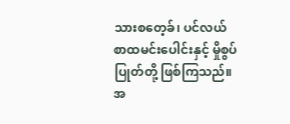သားစတေ့ခ်၊ ပင်လယ်စာထမင်းပေါင်းနှင့် မှိုစွပ်ပြုတ်တို့ ဖြစ်ကြသည်။
အ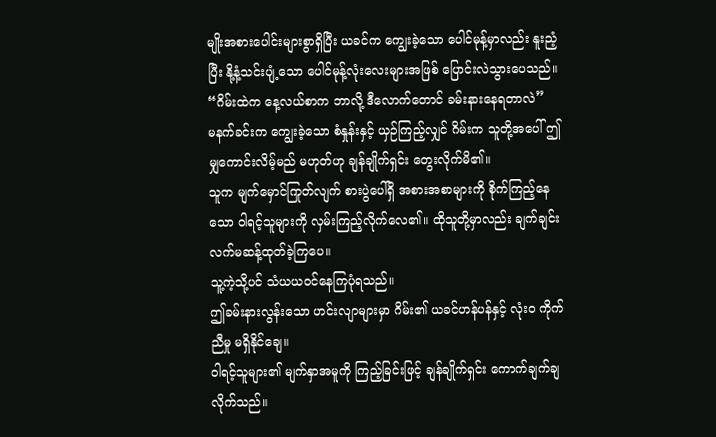မျိုးအစားပေါင်းများစွာရှိပြီး ယခင်က ကျွေးခဲ့သော ပေါင်မုန့်မှာလည်း နူးညံ့ပြီး နို့နံ့သင်းပျံ့သော ပေါင်မုန့်လုံးလေးများအဖြစ် ပြောင်းလဲသွားပေသည်။
“ဂိမ်းထဲက နေ့လယ်စာက ဘာလို့ ဒီလောက်တောင် ခမ်းနားနေရတာလဲ”
မနက်ခင်းက ကျွေးခဲ့သော စံနှုန်းနှင့် ယှဉ်ကြည့်လျှင် ဂိမ်းက သူတို့အပေါ် ဤမျှကောင်းလိမ့်မည် မဟုတ်ဟု ချန်ချိုက်ရှင်း တွေးလိုက်မိ၏။
သူက မျက်မှောင်ကြုတ်လျက် စားပွဲပေါ်ရှိ အစားအစာများကို စိုက်ကြည့်နေသော ဝါရင့်သူများကို လှမ်းကြည့်လိုက်လေ၏။ ထိုသူတို့မှာလည်း ချက်ချင်း လက်မဆန့်ထုတ်ခဲ့ကြပေ။
သူ့ကဲ့သို့ပင် သံယယဝင်နေကြပုံရသည်။
ဤခမ်းနားလွန်းသော ဟင်းလျာများမှာ ဂိမ်း၏ ယခင်ဟန်ပန်နှင့် လုံးဝ ကိုက်ညီမှု မရှိနိုင်ချေ။
ဝါရင့်သူများ၏ မျက်နှာအမူကို ကြည့်ခြင်းဖြင့် ချန်ချိုက်ရှင်း ကောက်ချက်ချလိုက်သည်။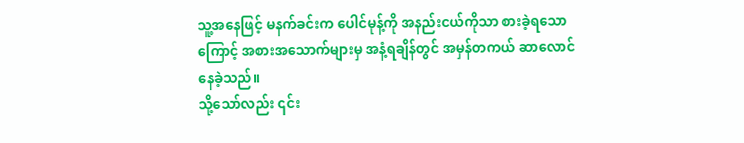သူ့အနေဖြင့် မနက်ခင်းက ပေါင်မုန့်ကို အနည်းငယ်ကိုသာ စားခဲ့ရသောကြောင့် အစားအသောက်များမှ အနံ့ရချိန်တွင် အမှန်တကယ် ဆာလောင်နေခဲ့သည်။
သို့သော်လည်း ၎င်း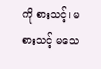ကို စားသင့်၊ မစားသင့် မသေ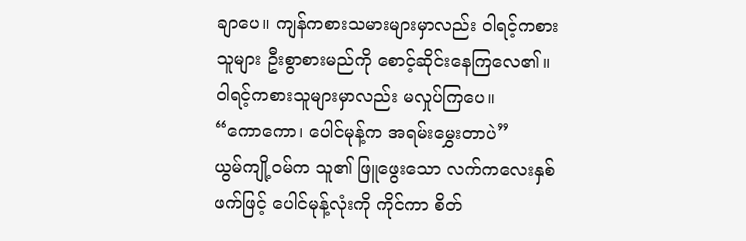ချာပေ။ ကျန်ကစားသမားများမှာလည်း ဝါရင့်ကစားသူများ ဦးစွာစားမည်ကို စောင့်ဆိုင်းနေကြလေ၏။
ဝါရင့်ကစားသူများမှာလည်း မလှုပ်ကြပေ။
“ကောကော၊ ပေါင်မုန့်က အရမ်းမွှေးတာပဲ”
ယွမ်ကျို့ဝမ်က သူ၏ ဖြူဖွေးသော လက်ကလေးနှစ်ဖက်ဖြင့် ပေါင်မုန့်လုံးကို ကိုင်ကာ စိတ်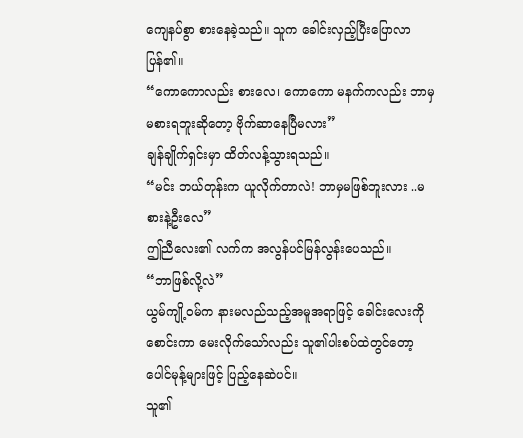ကျေနပ်စွာ စားနေခဲ့သည်။ သူက ခေါင်းလှည့်ပြီးပြောလာပြန်၏။
“ကောကောလည်း စားလေ၊ ကောကော မနက်ကလည်း ဘာမှမစားရဘူးဆိုတော့ ဗိုက်ဆာနေပြီမလား”
ချန်ချိုက်ရှင်းမှာ ထိတ်လန့်သွားရသည်။
“မင်း ဘယ်တုန်းက ယူလိုက်တာလဲ! ဘာမှမဖြစ်ဘူးလား ..မစားနဲ့ဦးလေ”
ဤညီလေး၏ လက်က အလွန်ပင်မြန်လွန်းပေသည်။
“ဘာဖြစ်လို့လဲ”
ယွမ်ကျို့ဝမ်က နားမလည်သည့်အမူအရာဖြင့် ခေါင်းလေးကိုစောင်းကာ မေးလိုက်သော်လည်း သူ၏ပါးစပ်ထဲတွင်တော့ ပေါင်မုန့်များဖြင့် ပြည့်နေဆဲပင်။
သူ၏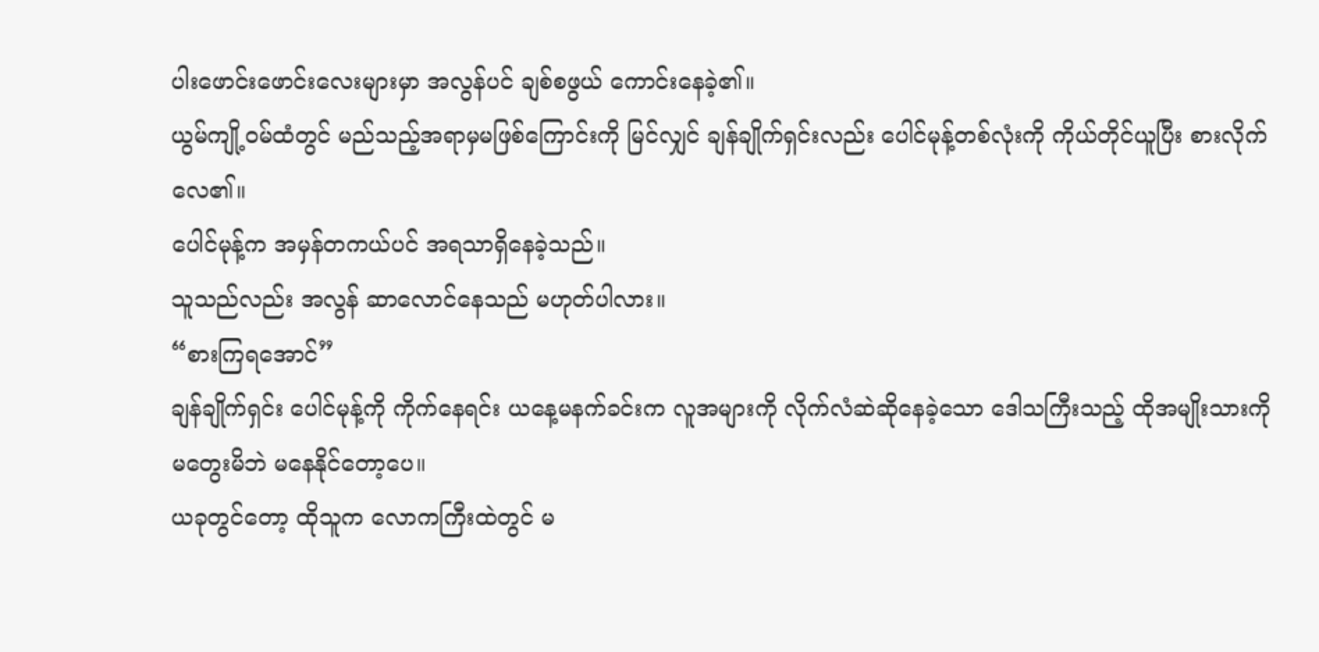ပါးဖောင်းဖောင်းလေးများမှာ အလွန်ပင် ချစ်စဖွယ် ကောင်းနေခဲ့၏။
ယွမ်ကျို့ဝမ်ထံတွင် မည်သည့်အရာမှမဖြစ်ကြောင်းကို မြင်လျှင် ချန်ချိုက်ရှင်းလည်း ပေါင်မုန့်တစ်လုံးကို ကိုယ်တိုင်ယူပြီး စားလိုက်လေ၏။
ပေါင်မုန့်က အမှန်တကယ်ပင် အရသာရှိနေခဲ့သည်။
သူသည်လည်း အလွန် ဆာလောင်နေသည် မဟုတ်ပါလား။
“စားကြရအောင်”
ချန်ချိုက်ရှင်း ပေါင်မုန့်ကို ကိုက်နေရင်း ယနေ့မနက်ခင်းက လူအများကို လိုက်လံဆဲဆိုနေခဲ့သော ဒေါသကြီးသည့် ထိုအမျိုးသားကို မတွေးမိဘဲ မနေနိုင်တော့ပေ။
ယခုတွင်တော့ ထိုသူက လောကကြီးထဲတွင် မ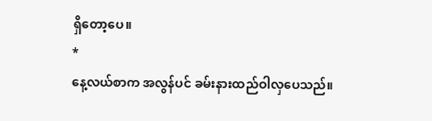ရှိတော့ပေ။
*
နေ့လယ်စာက အလွန်ပင် ခမ်းနားထည်ဝါလှပေသည်။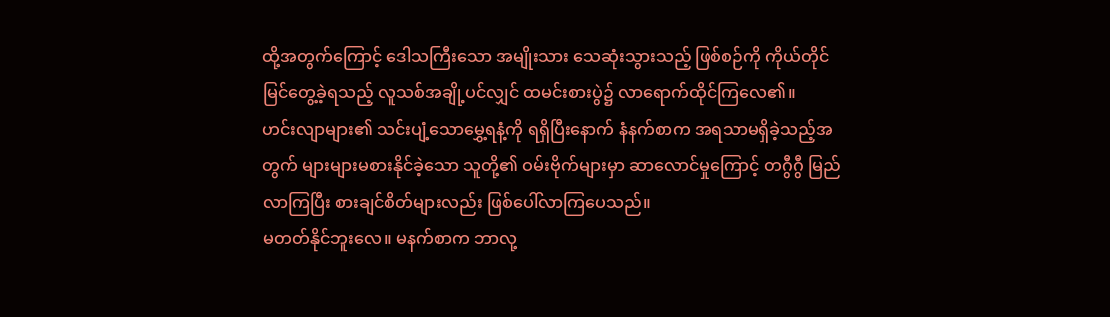ထို့အတွက်ကြောင့် ဒေါသကြီးသော အမျိုးသား သေဆုံးသွားသည့် ဖြစ်စဉ်ကို ကိုယ်တိုင်မြင်တွေ့ခဲ့ရသည့် လူသစ်အချို့ပင်လျှင် ထမင်းစားပွဲ၌ လာရောက်ထိုင်ကြလေ၏။
ဟင်းလျာများ၏ သင်းပျံ့သောမွှေ့ရနံ့ကို ရရှိပြီးနောက် နံနက်စာက အရသာမရှိခဲ့သည့်အတွက် များများမစားနိုင်ခဲ့သော သူတို့၏ ဝမ်းဗိုက်များမှာ ဆာလောင်မှုကြောင့် တဂွီဂွီ မြည်လာကြပြီး စားချင်စိတ်များလည်း ဖြစ်ပေါ်လာကြပေသည်။
မတတ်နိုင်ဘူးလေ။ မနက်စာက ဘာလု့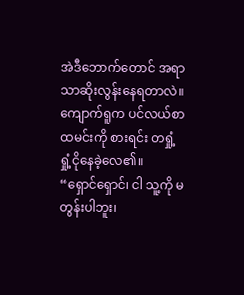အဲဒီဘောက်တောင် အရာသာဆိုးလွန်းနေရတာလဲ။
ကျောက်ရူက ပင်လယ်စာထမင်းကို စားရင်း တရှုံ့ရှုံ့ငိုနေခဲ့လေ၏။
“ရှောင်ရှောင်၊ ငါ သူ့ကို မတွန်းပါဘူး၊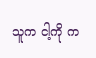သူက ငါ့ကို က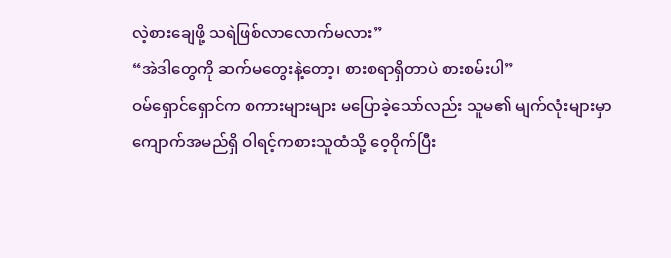လဲ့စားချေဖို့ သရဲဖြစ်လာလောက်မလား”
“အဲဒါတွေကို ဆက်မတွေးနဲ့တော့၊ စားစရာရှိတာပဲ စားစမ်းပါ”
ဝမ်ရှောင်ရှောင်က စကားများများ မပြောခဲ့သော်လည်း သူမ၏ မျက်လုံးများမှာ ကျောက်အမည်ရှိ ဝါရင့်ကစားသူထံသို့ ဝေ့ဝိုက်ပြီး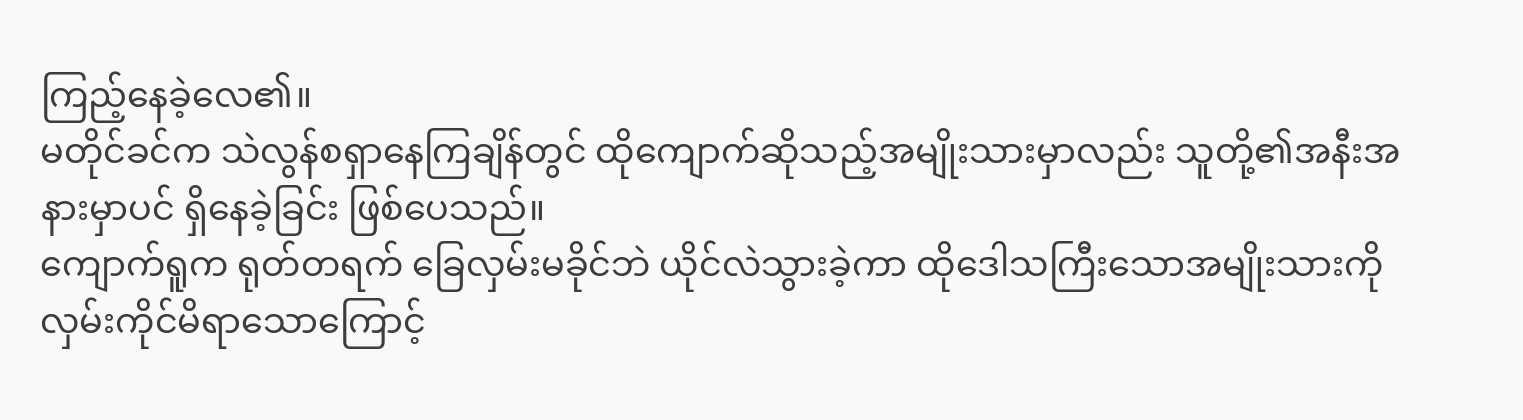ကြည့်နေခဲ့လေ၏။
မတိုင်ခင်က သဲလွန်စရှာနေကြချိန်တွင် ထိုကျောက်ဆိုသည့်အမျိုးသားမှာလည်း သူတို့၏အနီးအနားမှာပင် ရှိနေခဲ့ခြင်း ဖြစ်ပေသည်။
ကျောက်ရူက ရုတ်တရက် ခြေလှမ်းမခိုင်ဘဲ ယိုင်လဲသွားခဲ့ကာ ထိုဒေါသကြီးသောအမျိုးသားကို လှမ်းကိုင်မိရာသောကြောင့်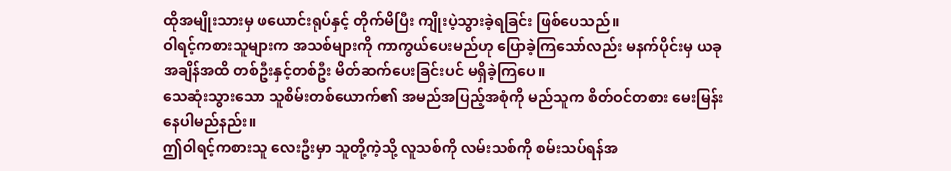ထိုအမျိုးသားမှ ဖယောင်းရုပ်နှင့် တိုက်မိပြီး ကျိုးပဲ့သွားခဲ့ရခြင်း ဖြစ်ပေသည်။
ဝါရင့်ကစားသူများက အသစ်များကို ကာကွယ်ပေးမည်ဟု ပြောခဲ့ကြသော်လည်း မနက်ပိုင်းမှ ယခုအချိန်အထိ တစ်ဦးနှင့်တစ်ဦး မိတ်ဆက်ပေးခြင်းပင် မရှိခဲ့ကြပေ။
သေဆုံးသွားသော သူစိမ်းတစ်ယောက်၏ အမည်အပြည့်အစုံကို မည်သူက စိတ်ဝင်တစား မေးမြန်းနေပါမည်နည်း။
ဤဝါရင့်ကစားသူ လေးဦးမှာ သူတို့ကဲ့သို့ လူသစ်ကို လမ်းသစ်ကို စမ်းသပ်ရန်အ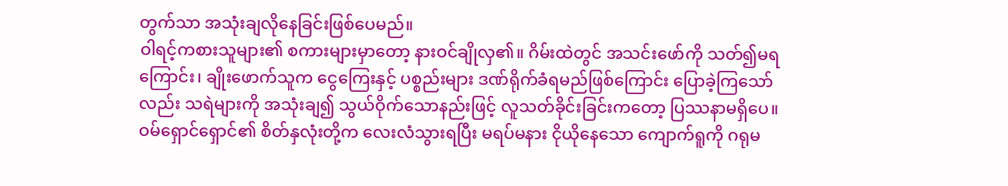တွက်သာ အသုံးချလိုနေခြင်းဖြစ်ပေမည်။
ဝါရင့်ကစားသူများ၏ စကားများမှာတော့ နားဝင်ချိုလှ၏။ ဂိမ်းထဲတွင် အသင်းဖော်ကို သတ်၍မရကြောင်း၊ ချိုးဖောက်သူက ငွေကြေးနှင့် ပစ္စည်းများ ဒဏ်ရိုက်ခံရမည်ဖြစ်ကြောင်း ပြောခဲ့ကြသော်လည်း သရဲများကို အသုံးချ၍ သွယ်ဝိုက်သောနည်းဖြင့် လူသတ်ခိုင်းခြင်းကတော့ ပြဿနာမရှိပေ။
ဝမ်ရှောင်ရှောင်၏ စိတ်နှလုံးတို့က လေးလံသွားရပြီး မရပ်မနား ငိုယိုနေသော ကျောက်ရူကို ဂရုမ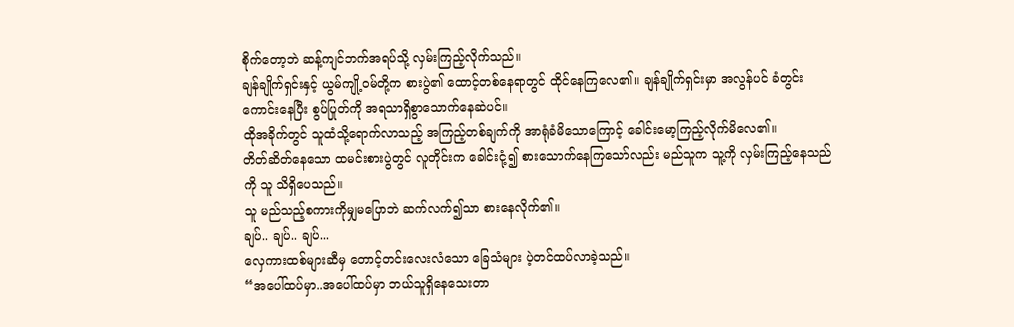စိုက်တော့ဘဲ ဆန့်ကျင်ဘက်အရပ်သို့ လှမ်းကြည့်လိုက်သည်။
ချန်ချိုက်ရှင်းနှင့် ယွမ်ကျို့ဝမ်တို့က စားပွဲ၏ ထောင့်တစ်နေရာတွင် ထိုင်နေကြလေ၏။ ချန်ချိုက်ရှင်းမှာ အလွန်ပင် ခံတွင်းကောင်းနေပြီး စွပ်ပြုတ်ကို အရသာရှိစွာသောက်နေဆဲပင်။
ထိုအခိုက်တွင် သူထံသို့ရောက်လာသည့် အကြည့်တစ်ချက်ကို အာရုံခံမိသောကြောင့် ခေါင်းမော့ကြည့်လိုက်မိလေ၏။
တိတ်ဆိတ်နေသော ထမင်းစားပွဲတွင် လူတိုင်းက ခေါင်းငုံ့၍ စားသောက်နေကြသော်လည်း မည်သူက သူ့ကို လှမ်းကြည့်နေသည်ကို သူ သိရှိပေသည်။
သူ မည်သည့်စကားကိုမျှမပြောဘဲ ဆက်လက်၍သာ စားနေလိုက်၏။
ချပ်.. ချပ်.. ချပ်...
လှေကားထစ်များဆီမှ တောင့်တင်းလေးလံသော ခြေသံများ ပဲ့တင်ထပ်လာခဲ့သည်။
“အပေါ်ထပ်မှာ..အပေါ်ထပ်မှာ ဘယ်သူရှိနေသေးတာ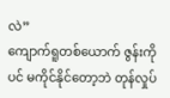လဲ”
ကျောက်ရူတစ်ယောက် ဇွန်းကိုပင် မကိုင်နိုင်တော့ဘဲ တုန်လှုပ်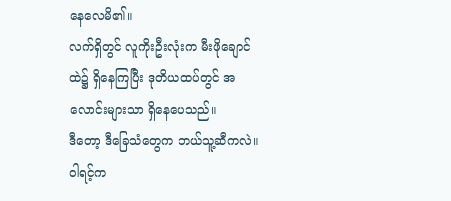နေလေမိ၏။
လက်ရှိတွင် လူကိုးဦးလုံးက မီးဖိုချောင်ထဲ၌ ရှိနေကြပြီး ဒုတိယထပ်တွင် အလောင်းများသာ ရှိနေပေသည်။
ဒီတော့ ဒီခြေသံတွေက ဘယ်သူ့ဆီကလဲ။
ဝါရင့်က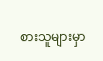စားသူများမှာ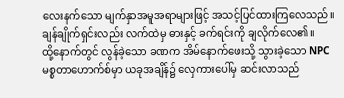လေးနက်သော မျက်နှာအမူအရာများဖြင့် အသင့်ပြင်ထားကြလေသည်။
ချန်ချိုက်ရှင်းလည်း လက်ထဲမှ ဓားနှင့် ခက်ရင်းကို ချလိုက်လေ၏။
ထို့နောက်တွင် လွန်ခဲ့သော ခဏက အိမ်နောက်ဖေးသို့ သွားခဲ့သော NPC မစ္စတာဟောက်စ်မှာ ယခုအချိန်၌ လှေကားပေါ်မှ ဆင်းလာသည်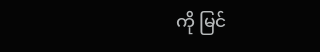ကို မြင်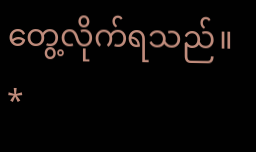တွေ့လိုက်ရသည်။
*